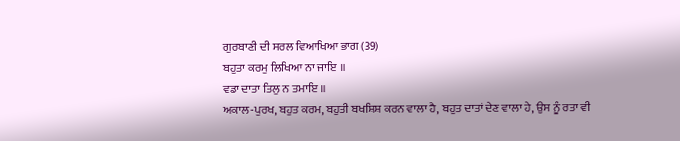ਗੁਰਬਾਣੀ ਦੀ ਸਰਲ ਵਿਆਖਿਆ ਭਾਗ (39)
ਬਹੁਤਾ ਕਰਮੁ ਲਿਖਿਆ ਨਾ ਜਾਇ ॥
ਵਡਾ ਦਾਤਾ ਤਿਲੁ ਨ ਤਮਾਇ ॥
ਅਕਾਲ-ਪੁਰਖ, ਬਹੁਤ ਕਰਮ, ਬਹੁਤੀ ਬਖਸ਼ਿਸ਼ ਕਰਨ ਵਾਲਾ ਹੈ, ਬਹੁਤ ਦਾਤਾਂ ਦੇਣ ਵਾਲਾ ਹੇ, ਉਸ ਨੂੰ ਰਤਾ ਵੀ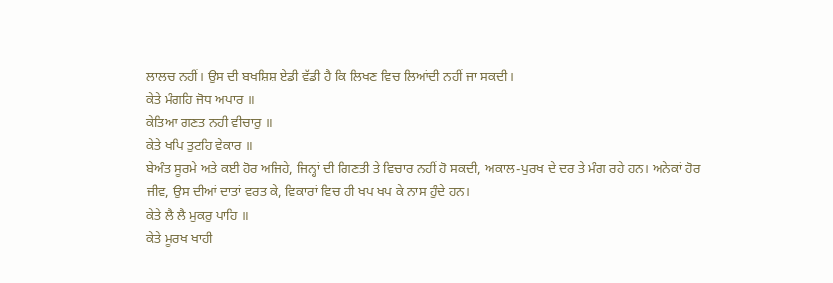ਲਾਲਚ ਨਹੀਂ। ਉਸ ਦੀ ਬਖਸ਼ਿਸ਼ ਏਡੀ ਵੱਡੀ ਹੈ ਕਿ ਲਿਖਣ ਵਿਚ ਲਿਆਂਦੀ ਨਹੀਂ ਜਾ ਸਕਦੀ।
ਕੇਤੇ ਮੰਗਹਿ ਜੋਧ ਅਪਾਰ ॥
ਕੇਤਿਆ ਗਣਤ ਨਹੀ ਵੀਚਾਰੁ ॥
ਕੇਤੇ ਖਪਿ ਤੁਟਹਿ ਵੇਕਾਰ ॥
ਬੇਅੰਤ ਸੂਰਮੇ ਅਤੇ ਕਈ ਹੋਰ ਅਜਿਹੇ, ਜਿਨ੍ਹਾਂ ਦੀ ਗਿਣਤੀ ਤੇ ਵਿਚਾਰ ਨਹੀਂ ਹੋ ਸਕਦੀ, ਅਕਾਲ-ਪੁਰਖ ਦੇ ਦਰ ਤੇ ਮੰਗ ਰਹੇ ਹਨ। ਅਨੇਕਾਂ ਹੋਰ ਜੀਵ, ਉਸ ਦੀਆਂ ਦਾਤਾਂ ਵਰਤ ਕੇ, ਵਿਕਾਰਾਂ ਵਿਚ ਹੀ ਖਪ ਖਪ ਕੇ ਨਾਸ ਹੁੰਦੇ ਹਨ।
ਕੇਤੇ ਲੈ ਲੈ ਮੁਕਰੁ ਪਾਹਿ ॥
ਕੇਤੇ ਮੂਰਖ ਖਾਹੀ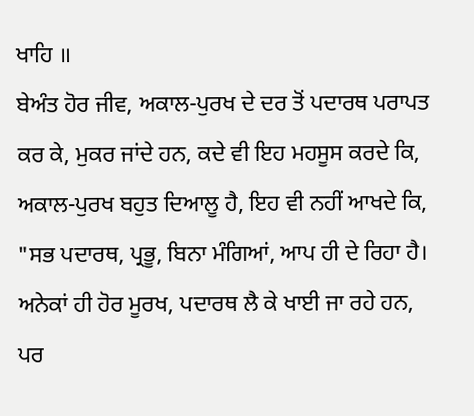ਖਾਹਿ ॥
ਬੇਅੰਤ ਹੋਰ ਜੀਵ, ਅਕਾਲ-ਪੁਰਖ ਦੇ ਦਰ ਤੋਂ ਪਦਾਰਥ ਪਰਾਪਤ ਕਰ ਕੇ, ਮੁਕਰ ਜਾਂਦੇ ਹਨ, ਕਦੇ ਵੀ ਇਹ ਮਹਸੂਸ ਕਰਦੇ ਕਿ, ਅਕਾਲ-ਪੁਰਖ ਬਹੁਤ ਦਿਆਲੂ ਹੈ, ਇਹ ਵੀ ਨਹੀਂ ਆਖਦੇ ਕਿ, "ਸਭ ਪਦਾਰਥ, ਪ੍ਰਭੂ, ਬਿਨਾ ਮੰਗਿਆਂ, ਆਪ ਹੀ ਦੇ ਰਿਹਾ ਹੈ। ਅਨੇਕਾਂ ਹੀ ਹੋਰ ਮੂਰਖ, ਪਦਾਰਥ ਲੈ ਕੇ ਖਾਈ ਜਾ ਰਹੇ ਹਨ, ਪਰ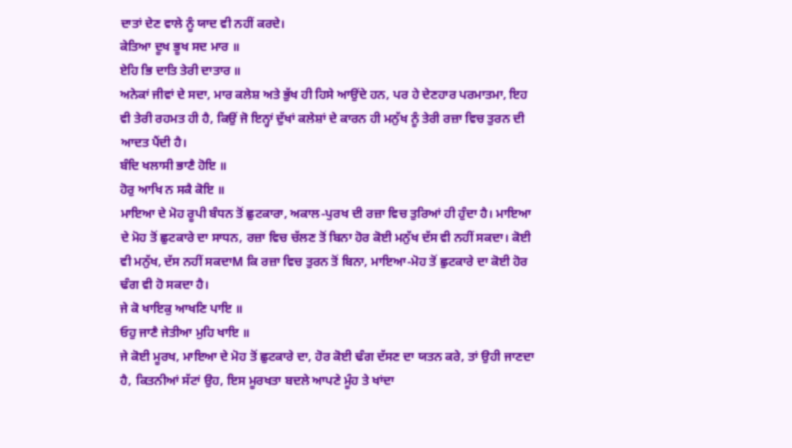ਦਾਤਾਂ ਦੇਣ ਵਾਲੇ ਨੂੰ ਯਾਦ ਵੀ ਨਹੀਂ ਕਰਦੇ।
ਕੇਤਿਆ ਦੂਖ ਭੂਖ ਸਦ ਮਾਰ ॥
ਏਹਿ ਭਿ ਦਾਤਿ ਤੇਰੀ ਦਾਤਾਰ ॥
ਅਨੇਕਾਂ ਜੀਵਾਂ ਦੇ ਸਦਾ, ਮਾਰ ਕਲੇਸ਼ ਅਤੇ ਭੁੱਖ ਹੀ ਹਿਸੇ ਆਉਂਦੇ ਹਨ, ਪਰ ਹੇ ਦੇਣਹਾਰ ਪਰਮਾਤਮਾ, ਇਹ ਵੀ ਤੇਰੀ ਰਹਮਤ ਹੀ ਹੈ, ਕਿਉਂ ਜੋ ਇਨ੍ਹਾਂ ਦੁੱਖਾਂ ਕਲੇਸ਼ਾਂ ਦੇ ਕਾਰਨ ਹੀ ਮਨੁੱਖ ਨੂੰ ਤੇਰੀ ਰਜ਼ਾ ਵਿਚ ਤੁਰਨ ਦੀ ਆਦਤ ਪੈਂਦੀ ਹੈ।
ਬੰਦਿ ਖਲਾਸੀ ਭਾਣੈ ਹੋਇ ॥
ਹੋਰੁ ਆਖਿ ਨ ਸਕੈ ਕੋਇ ॥
ਮਾਇਆ ਦੇ ਮੋਹ ਰੂਪੀ ਬੰਧਨ ਤੋਂ ਛੁਟਕਾਰਾ, ਅਕਾਲ-ਪੁਰਖ ਦੀ ਰਜ਼ਾ ਵਿਚ ਤੁਰਿਆਂ ਹੀ ਹੁੰਦਾ ਹੈ। ਮਾਇਆ ਦੇ ਮੋਹ ਤੋਂ ਛੁਟਕਾਰੇ ਦਾ ਸਾਧਨ, ਰਜ਼ਾ ਵਿਚ ਚੱਲਣ ਤੋਂ ਬਿਨਾ ਹੋਰ ਕੋਈ ਮਨੁੱਖ ਦੱਸ ਵੀ ਨਹੀਂ ਸਕਦਾ। ਕੋਈ ਵੀ ਮਨੁੱਖ, ਦੱਸ ਨਹੀਂ ਸਕਦਾM ਕਿ ਰਜ਼ਾ ਵਿਚ ਤੁਰਨ ਤੋਂ ਬਿਨਾ, ਮਾਇਆ-ਮੋਹ ਤੋਂ ਛੁਟਕਾਰੇ ਦਾ ਕੋਈ ਹੋਰ ਢੰਗ ਵੀ ਹੋ ਸਕਦਾ ਹੈ।
ਜੇ ਕੋ ਖਾਇਕੁ ਆਖਣਿ ਪਾਇ ॥
ਓਹੁ ਜਾਣੈ ਜੇਤੀਆ ਮੁਹਿ ਖਾਇ ॥
ਜੇ ਕੋਈ ਮੂਰਖ, ਮਾਇਆ ਦੇ ਮੋਹ ਤੋਂ ਛੁਟਕਾਰੇ ਦਾ, ਹੋਰ ਕੋਈ ਢੰਗ ਦੱਸਣ ਦਾ ਯਤਨ ਕਰੇ, ਤਾਂ ਉਹੀ ਜਾਣਦਾ ਹੈ, ਕਿਤਨੀਆਂ ਸੱਟਾਂ ਉਹ, ਇਸ ਮੂਰਖਤਾ ਬਦਲੇ ਆਪਣੇ ਮੂੰਹ ਤੇ ਖਾਂਦਾ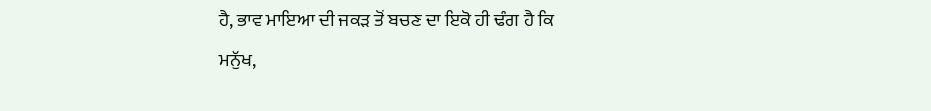ਹੈ, ਭਾਵ ਮਾਇਆ ਦੀ ਜਕੜ ਤੋਂ ਬਚਣ ਦਾ ਇਕੋ ਹੀ ਢੰਗ ਹੈ ਕਿ
ਮਨੁੱਖ,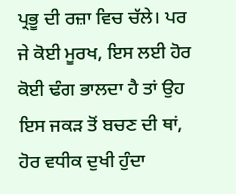ਪ੍ਰਭੂ ਦੀ ਰਜ਼ਾ ਵਿਚ ਚੱਲੇ। ਪਰ ਜੇ ਕੋਈ ਮੂਰਖ, ਇਸ ਲਈ ਹੋਰ ਕੋਈ ਢੰਗ ਭਾਲਦਾ ਹੈ ਤਾਂ ਉਹ ਇਸ ਜਕੜ ਤੋਂ ਬਚਣ ਦੀ ਥਾਂ, ਹੋਰ ਵਧੀਕ ਦੁਖੀ ਹੁੰਦਾ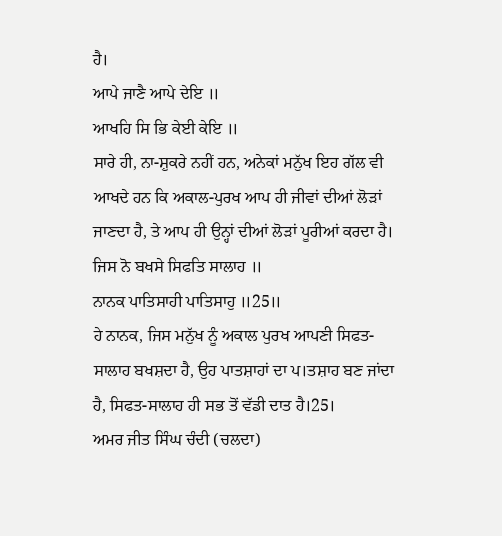ਹੈ।
ਆਪੇ ਜਾਣੈ ਆਪੇ ਦੇਇ ॥
ਆਖਹਿ ਸਿ ਭਿ ਕੇਈ ਕੇਇ ॥
ਸਾਰੇ ਹੀ, ਨਾ-ਸ਼ੁਕਰੇ ਨਹੀਂ ਹਨ, ਅਨੇਕਾਂ ਮਨੁੱਖ ਇਹ ਗੱਲ ਵੀ ਆਖਦੇ ਹਨ ਕਿ ਅਕਾਲ-ਪੁਰਖ ਆਪ ਹੀ ਜੀਵਾਂ ਦੀਆਂ ਲੋੜਾਂ ਜਾਣਦਾ ਹੈ, ਤੇ ਆਪ ਹੀ ਉਨ੍ਹਾਂ ਦੀਆਂ ਲੋੜਾਂ ਪੂਰੀਆਂ ਕਰਦਾ ਹੈ।
ਜਿਸ ਨੋ ਬਖਸੇ ਸਿਫਤਿ ਸਾਲਾਹ ॥
ਨਾਨਕ ਪਾਤਿਸਾਹੀ ਪਾਤਿਸਾਹੁ ॥25॥
ਹੇ ਨਾਨਕ, ਜਿਸ ਮਨੁੱਖ ਨੂੰ ਅਕਾਲ ਪੁਰਖ ਆਪਣੀ ਸਿਫਤ-ਸਾਲਾਹ ਬਖਸ਼ਦਾ ਹੈ, ਉਹ ਪਾਤਸ਼ਾਹਾਂ ਦਾ ਪ।ਤਸ਼ਾਹ ਬਣ ਜਾਂਦਾ ਹੈ, ਸਿਫਤ-ਸਾਲਾਹ ਹੀ ਸਭ ਤੋਂ ਵੱਡੀ ਦਾਤ ਹੈ।25।
ਅਮਰ ਜੀਤ ਸਿੰਘ ਚੰਦੀ (ਚਲਦਾ)